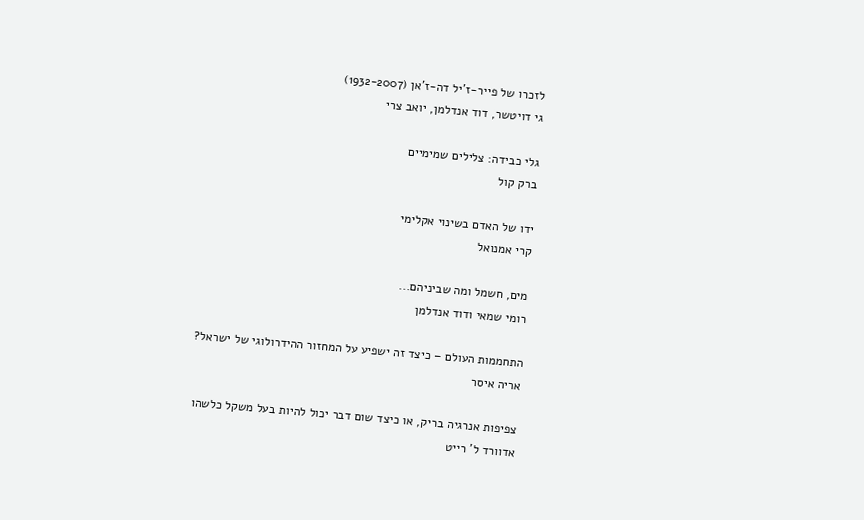לזכרו של פייר-ז'יל דה-ז'אן (1932-2007)
גי דויטשר, דוד אנדלמן, יואב צרי

גלי כבידה: צלילים שמימיים
ברק קול

ידו של האדם בשינוי אקלימי
קרי אמנואל

מים, חשמל ומה שביניהם...
רומי שמאי ודוד אנדלמן

התחממות העולם – כיצד זה ישפיע על המחזור ההידרולוגי של ישראל?
אריה איסר

צפיפות אנרגיה בריק, או כיצד שום דבר יכול להיות בעל משקל כלשהו
אדוורד ל' רייט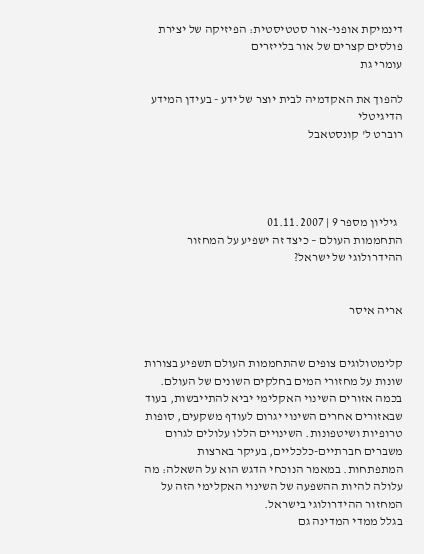דינמיקת אופני-אור סטטיסטית: הפיזיקה של יצירת פולסים קצרים של אור בלייזרים
עומרי גת

להפוך את האקדמיה לבית יוצר של ידע - בעידן המידע הדיגיטלי
רוברט ל' קונסטאבל




  גיליון מספר 9 | 01.11.2007
התחממות העולם – כיצד זה ישפיע על המחזור ההידרולוגי של ישראל?


אריה איסר


קלימטולוגים צופים שהתחממות העולם תשפיע בצורות שונות על מחזורי המים בחלקים השונים של העולם. בכמה אזורים השינוי האקלימי יביא להתייבשות, בעוד שבאזורים אחרים השינוי יגרום לעודף משקעים, סופות טרופיות ושיטפונות. השינויים הללו עלולים לגרום משברים חברתיים-כלכליים, בעיקר בארצות המתפתחות. במאמר הנוכחי הדגש הוא על השאלה: מה עלולה להיות ההשפעה של השינוי האקלימי הזה על המחזור ההידרולוגי בישראל.
בגלל ממדי המדינה גם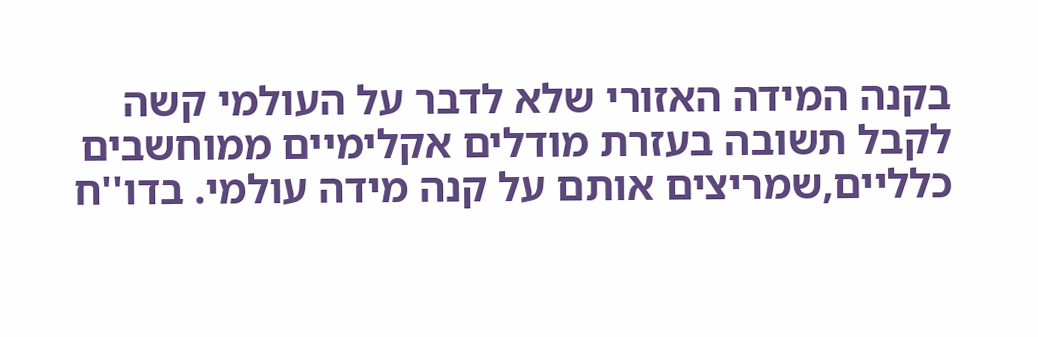בקנה המידה האזורי שלא לדבר על העולמי קשה לקבל תשובה בעזרת מודלים אקלימיים ממוחשבים כלליים,שמריצים אותם על קנה מידה עולמי. בדו''ח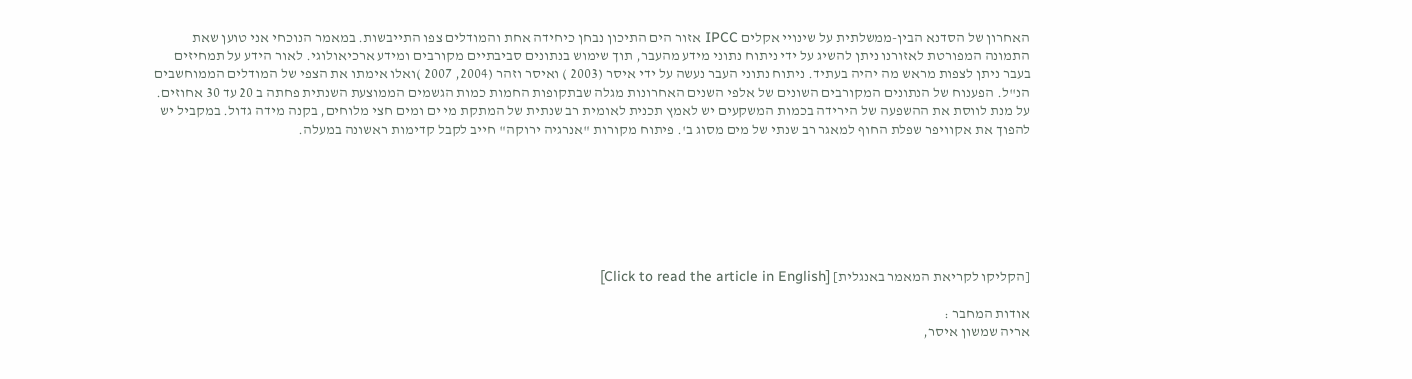האחרון של הסדנא הבין-ממשלתית על שינויי אקלים IPCC אזור הים התיכון נבחן כיחידה אחת והמודלים צפו התייבשות. במאמר הנוכחי אני טוען שאת התמונה המפורטת לאזורנו ניתן להשיג על ידי ניתוח נתוני מידע מהעבר, תוך שימוש בנתונים סביבתיים מקורבים ומידע ארכיאולוגי. לאור הידע על תמחיזים בעבר ניתן לצפות מראש מה יהיה בעתיד. ניתוח נתוני העבר נעשה על ידי איסר (2003 ) ואיסר וזהר (2004, 2007 )ואלו אימתו את הצפי של המודלים הממוחשבים הנ''ל. הפענוח של הנתונים המקורבים השונים של אלפי השנים האחרונות מגלה שבתקופות החמות כמות הגשמים הממוצעת השנתית פחתה ב 20 עד 30 אחוזים.
על מנת לווסת את ההשפעה של הירידה בכמות המשקעים יש לאמץ תכנית לאומית רב שנתית של המתקת מי ים ומים חצי מלוחים, בקנה מידה גדול. במקביל יש להפוך את אקוויפר שפלת החוף למאגר רב שנתי של מים מסוג ב'. פיתוח מקורות "אנרגיה ירוקה" חייב לקבל קדימות ראשונה במעלה.







[הקליקו לקריאת המאמר באנגלית] [Click to read the article in English]

אודות המחבר :
אריה שמשון איסר,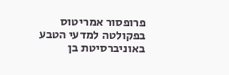פרופסור אמריטוס בפקולטה למדעי הטבע באוניברסיטת בן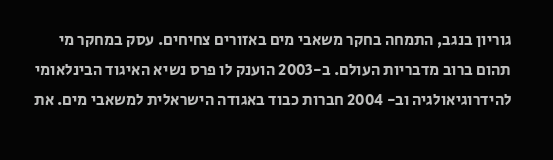גוריון בנגב, התמחה בחקר משאבי מים באזורים צחיחים. עסק במחקר מי תהום ברוב מדבריות העולם. ב-2003 הוענק לו פרס נשיא האיגוד הבינלאומי להידרוגיאולגיה וב- 2004 חברות כבוד באגודה הישראלית למשאבי מים. את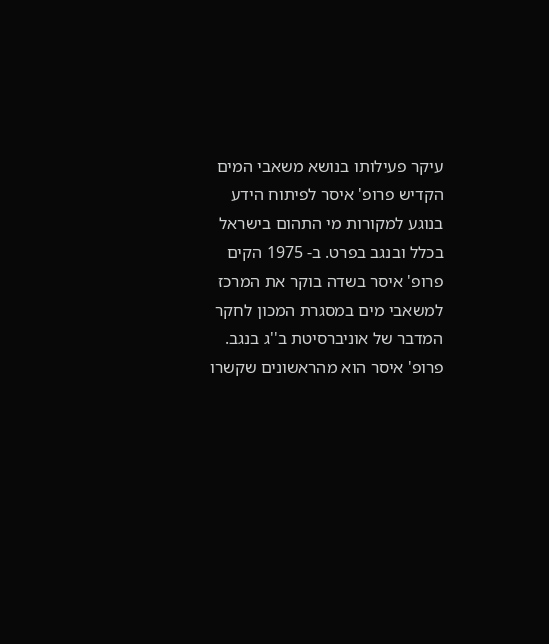עיקר פעילותו בנושא משאבי המים הקדיש פרופ' איסר לפיתוח הידע בנוגע למקורות מי התהום בישראל בכלל ובנגב בפרט. ב- 1975 הקים פרופ' איסר בשדה בוקר את המרכז למשאבי מים במסגרת המכון לחקר המדבר של אוניברסיטת ב''ג בנגב. פרופ' איסר הוא מהראשונים שקשרו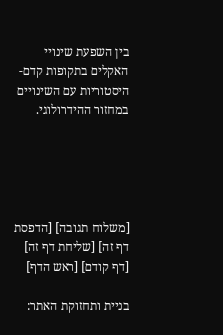בין השפעת שינויי האקלים בתקופות קדם-היסטוריות עם השינויים במחזור ההידרולוגי.





[משלוח תגובה] [הדפסת דף זה] [שליחת דף זה] [דף קודם] [ראש הדף]

בניית ותחזוקת האתר: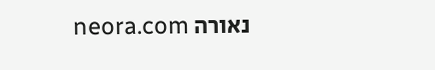נאורה neora.com